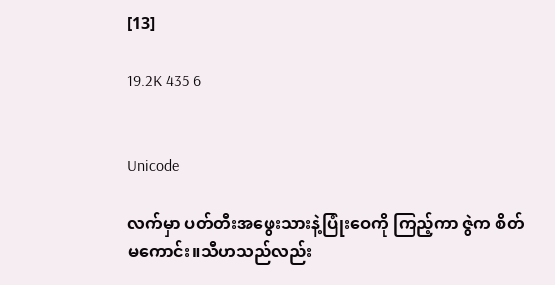[13]

19.2K 435 6


Unicode

လက်မှာ ပတ်တီးအဖွေးသားနဲ့ပြုံးဝေကို ကြည့်ကာ ဇွဲက စိတ်မကောင်း။သီဟသည်လည်း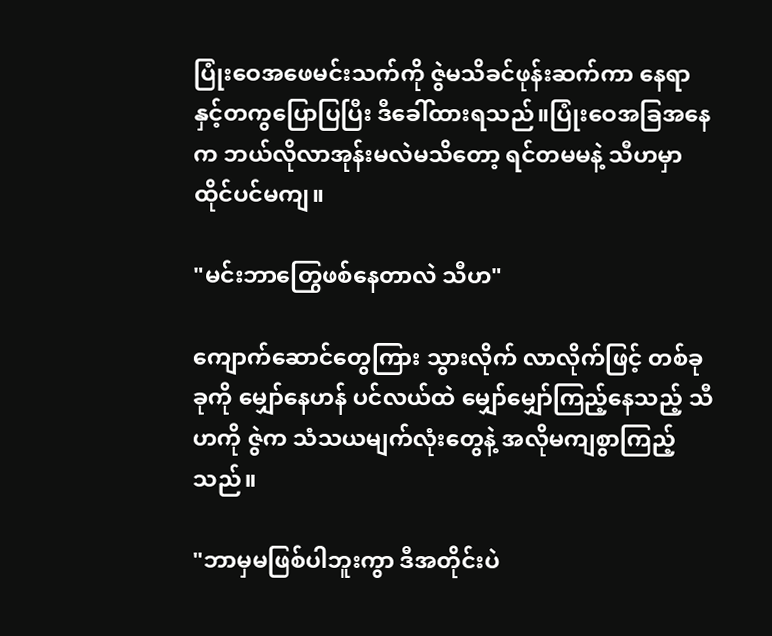ပြုံးဝေအဖေမင်းသက်ကို ဇွဲမသိခင်ဖုန်းဆက်ကာ နေရာနှင့်တကွပြောပြပြီး ဒီခေါ်ထားရသည်။ပြုံးဝေအခြအနေက ဘယ်လိုလာအုန်းမလဲမသိတော့ ရင်တမမနဲ့ သီဟမှာ ထိုင်ပင်မကျ။

"မင်းဘာတြွေဖစ်နေတာလဲ သီဟ"

ကျောက်ဆောင်တွေကြား သွားလိုက် လာလိုက်ဖြင့် တစ်ခုခုကို မျှော်နေဟန် ပင်လယ်ထဲ မျှော်မျှော်ကြည့်နေသည့် သီဟကို ဇွဲက သံသယမျက်လုံးတွေနဲ့ အလိုမကျစွာကြည့်သည်။

"ဘာမှမဖြစ်ပါဘူးကွာ ဒီအတိုင်းပဲ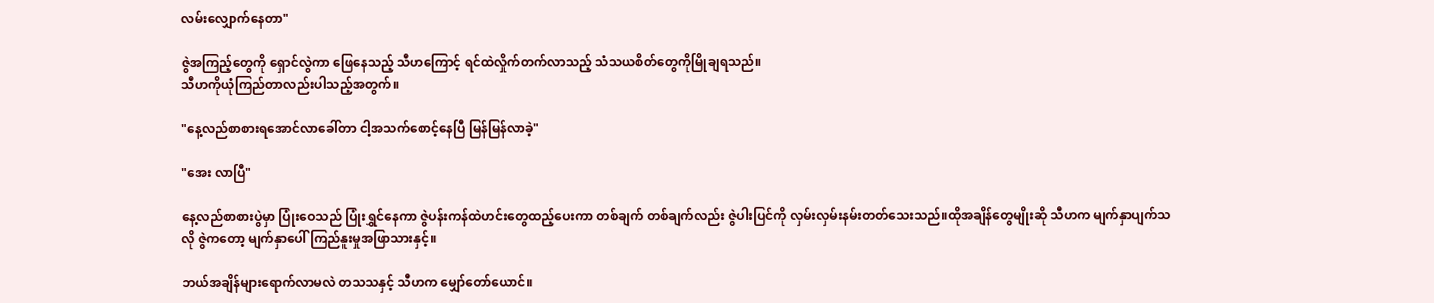လမ်းလျှောက်နေတာ"

ဇွဲအကြည့်တွေကို ရှောင်လွဲကာ ဖြေနေသည့် သီဟကြောင့် ရင်ထဲလှိုက်တက်လာသည့် သံသယစိတ်တွေကိုမြိုချရသည်။
သီဟကိုယုံကြည်တာလည်းပါသည့်အတွက်။

"နေ့လည်စာစားရအောင်လာခေါ်တာ ငါ့အသက်စောင့်နေပြီ မြန်မြန်လာခဲ့"

"အေး လာပြီ"

နေ့လည်စာစားပွဲမှာ ပြုံးဝေသည် ပြုံးရွှင်နေကာ ဇွဲပန်းကန်ထဲဟင်းတွေထည့်ပေးကာ တစ်ချက် တစ်ချက်လည်း ဇွဲပါးပြင်ကို လှမ်းလှမ်းနမ်းတတ်သေးသည်။ထိုအချိန်တွေမျိုးဆို သီဟက မျက်နှာပျက်သလို ဇွဲကတော့ မျက်နှာပေါ် ကြည်နူးမှုအဖြာသားနှင့်။

ဘယ်အချိန်များရောက်လာမလဲ တသသနှင့် သီဟက မျှော်တော်ယောင်။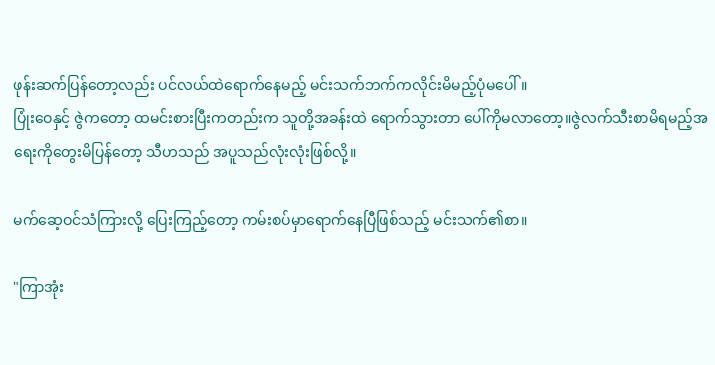ဖုန်းဆက်ပြန်တော့လည်း ပင်လယ်ထဲရောက်နေမည့် မင်းသက်ဘက်ကလိုင်းမိမည့်ပုံမပေါ်။
ပြုံးဝေနှင့် ဇွဲကတော့ ထမင်းစားပြီးကတည်းက သူတို့အခန်းထဲ ရောက်သွားတာ ပေါ်ကိုမလာတော့။ဇွဲလက်သီးစာမိရမည့်အရေးကိုတွေးမိပြန်တော့ သီဟသည် အပူသည်လုံးလုံးဖြစ်လို့။

မက်ဆေ့ဝင်သံကြားလို့ ပြေးကြည့်တော့ ကမ်းစပ်မှာရောက်နေပြီဖြစ်သည့် မင်းသက်၏စာ။

"ကြာအုံး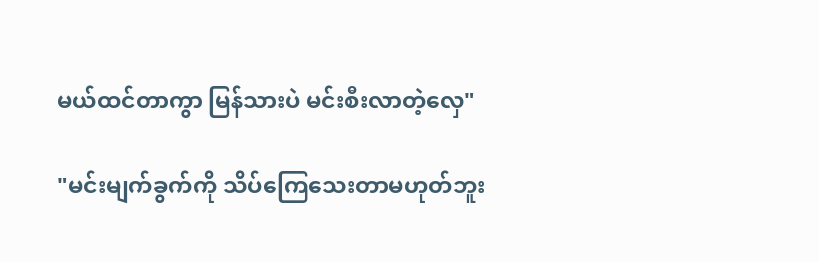မယ်ထင်တာကွာ မြန်သားပဲ မင်းစီးလာတဲ့လှေ"

"မင်းမျက်ခွက်ကို သိပ်ကြေသေးတာမဟုတ်ဘူး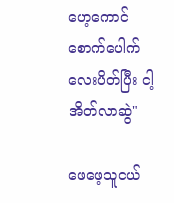ဟေ့ကောင် စောက်ပေါက်လေးပိတ်ပြီး ငါ့အိတ်လာဆွဲ"

ဖေဖေ့သူငယ်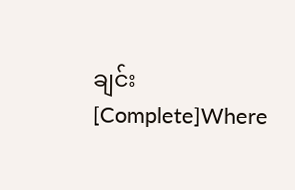ချင်း [Complete]Where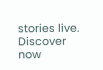stories live. Discover now